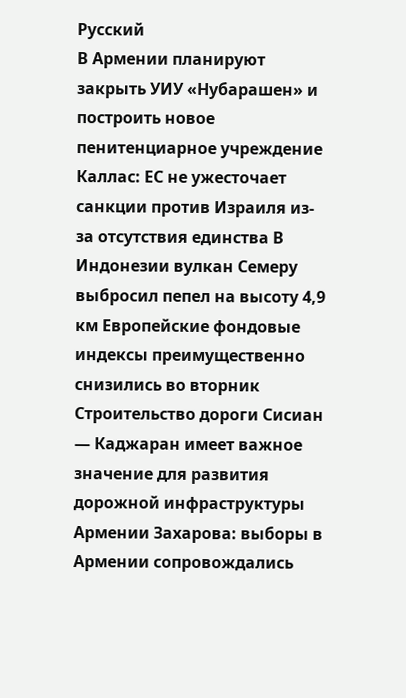Русский
В Армении планируют закрыть УИУ «Нубарашен» и построить новое пенитенциарное учреждение Каллас: ЕС не ужесточает санкции против Израиля из-за отсутствия единства В Индонезии вулкан Семеру выбросил пепел на высоту 4,9 км Европейские фондовые индексы преимущественно снизились во вторник Строительство дороги Сисиан — Каджаран имеет важное значение для развития дорожной инфраструктуры Армении Захарова: выборы в Армении сопровождались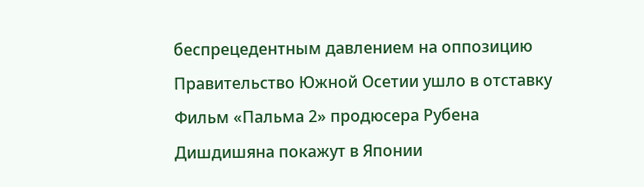беспрецедентным давлением на оппозицию Правительство Южной Осетии ушло в отставку Фильм «Пальма 2» продюсера Рубена Дишдишяна покажут в Японии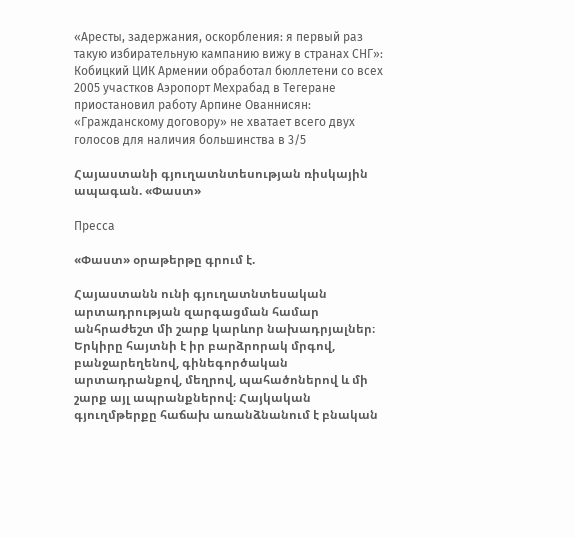«Аресты, задержания, оскорбления: я первый раз такую избирательную кампанию вижу в странах СНГ»: Кобицкий ЦИК Армении обработал бюллетени со всех 2005 участков Аэропорт Мехрабад в Тегеране приостановил работу Арпине Ованнисян: «Гражданскому договору» не хватает всего двух голосов для наличия большинства в 3/5

Հայաստանի գյուղատնտեսության ռիսկային ապագան. «Փաստ»

Пресса

«Փաստ» օրաթերթը գրում է.

Հայաստանն ունի գյուղատնտեսական արտադրության զարգացման համար անհրաժեշտ մի շարք կարևոր նախադրյալներ։ Երկիրը հայտնի է իր բարձրորակ մրգով, բանջարեղենով, գինեգործական արտադրանքով, մեղրով, պահածոներով և մի շարք այլ ապրանքներով։ Հայկական գյուղմթերքը հաճախ առանձնանում է բնական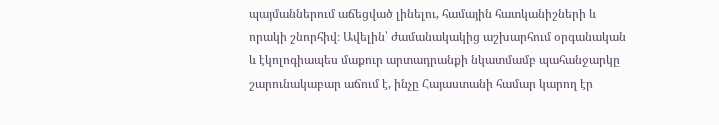պայմաններում աճեցված լինելու, համային հատկանիշների և որակի շնորհիվ։ Ավելին՝ ժամանակակից աշխարհում օրգանական և էկոլոգիապես մաքուր արտադրանքի նկատմամբ պահանջարկը շարունակաբար աճում է, ինչը Հայաստանի համար կարող էր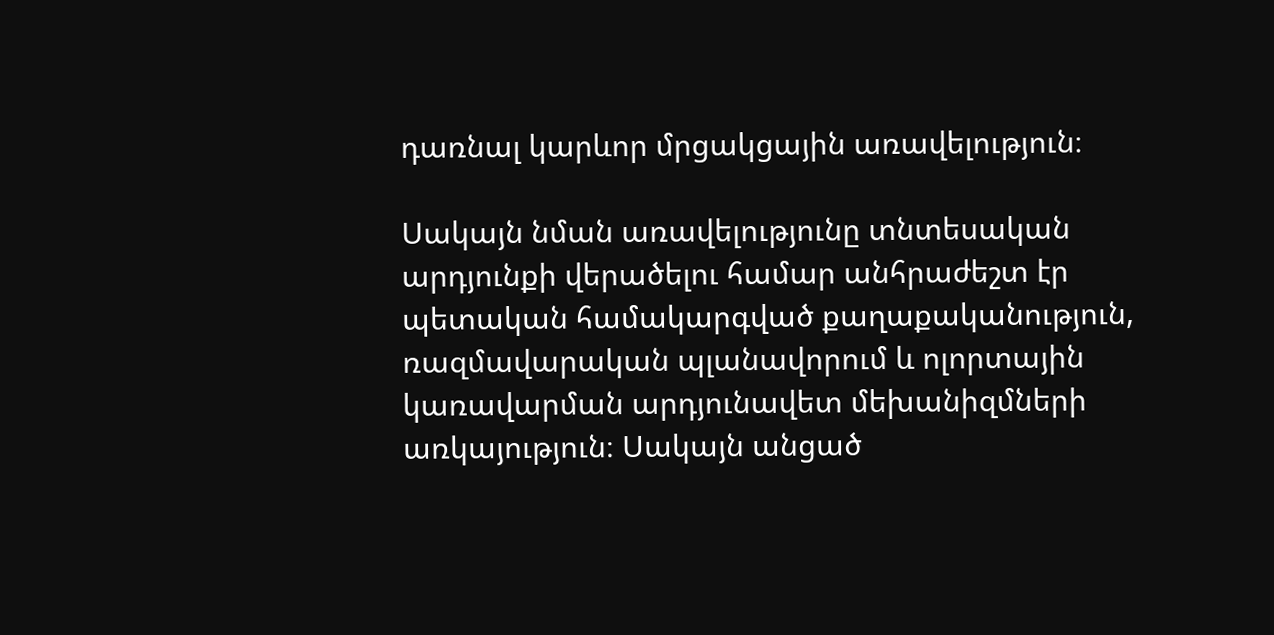դառնալ կարևոր մրցակցային առավելություն։

Սակայն նման առավելությունը տնտեսական արդյունքի վերածելու համար անհրաժեշտ էր պետական համակարգված քաղաքականություն, ռազմավարական պլանավորում և ոլորտային կառավարման արդյունավետ մեխանիզմների առկայություն։ Սակայն անցած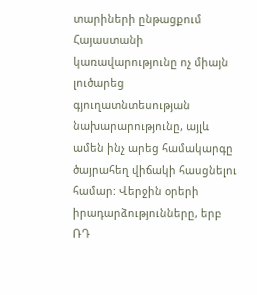տարիների ընթացքում Հայաստանի կառավարությունը ոչ միայն լուծարեց գյուղատնտեսության նախարարությունը, այլև ամեն ինչ արեց համակարգը ծայրահեղ վիճակի հասցնելու համար: Վերջին օրերի իրադարձությունները, երբ ՌԴ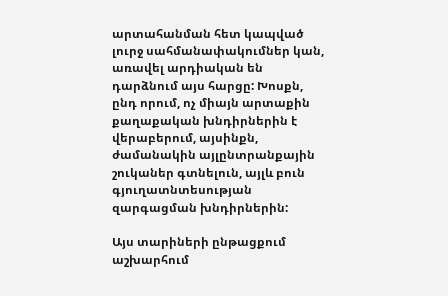արտահանման հետ կապված լուրջ սահմանափակումներ կան, առավել արդիական են դարձնում այս հարցը: Խոսքն, ընդ որում, ոչ միայն արտաքին քաղաքական խնդիրներին է վերաբերում, այսինքն, ժամանակին այլընտրանքային շուկաներ գտնելուն, այլև բուն գյուղատնտեսության զարգացման խնդիրներին:

Այս տարիների ընթացքում աշխարհում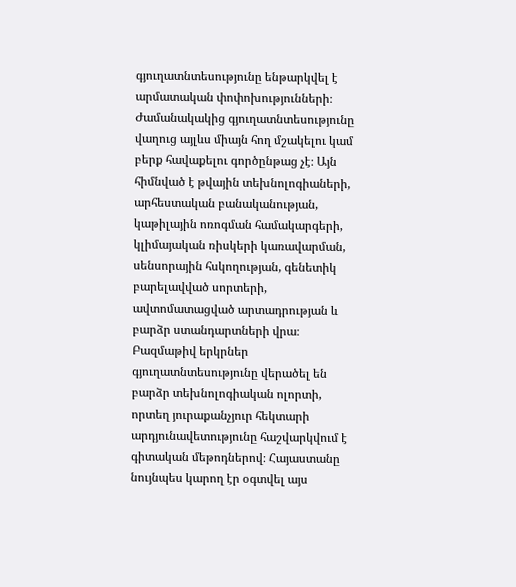գյուղատնտեսությունը ենթարկվել է արմատական փոփոխությունների։ Ժամանակակից գյուղատնտեսությունը վաղուց այլևս միայն հող մշակելու կամ բերք հավաքելու գործընթաց չէ։ Այն հիմնված է թվային տեխնոլոգիաների, արհեստական բանականության, կաթիլային ոռոգման համակարգերի, կլիմայական ռիսկերի կառավարման, սենսորային հսկողության, գենետիկ բարելավված սորտերի, ավտոմատացված արտադրության և բարձր ստանդարտների վրա։ Բազմաթիվ երկրներ գյուղատնտեսությունը վերածել են բարձր տեխնոլոգիական ոլորտի, որտեղ յուրաքանչյուր հեկտարի արդյունավետությունը հաշվարկվում է գիտական մեթոդներով։ Հայաստանը նույնպես կարող էր օգտվել այս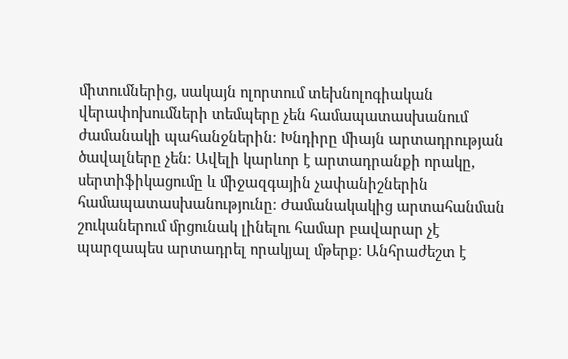միտումներից, սակայն ոլորտում տեխնոլոգիական վերափոխումների տեմպերը չեն համապատասխանում ժամանակի պահանջներին։ Խնդիրը միայն արտադրության ծավալները չեն։ Ավելի կարևոր է արտադրանքի որակը, սերտիֆիկացումը և միջազգային չափանիշներին համապատասխանությունը։ Ժամանակակից արտահանման շուկաներում մրցունակ լինելու համար բավարար չէ պարզապես արտադրել որակյալ մթերք։ Անհրաժեշտ է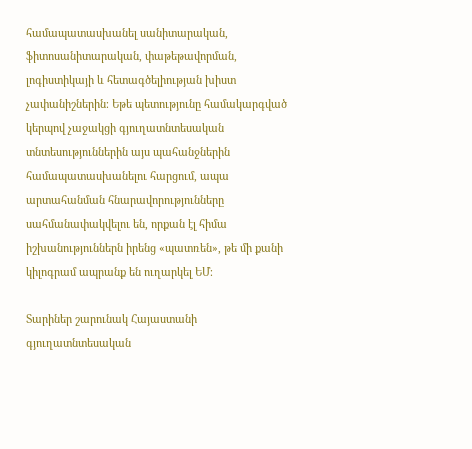համապատասխանել սանիտարական, ֆիտոսանիտարական, փաթեթավորման, լոգիստիկայի և հետագծելիության խիստ չափանիշներին։ Եթե պետությունը համակարգված կերպով չաջակցի գյուղատնտեսական տնտեսություններին այս պահանջներին համապատասխանելու հարցում, ապա արտահանման հնարավորությունները սահմանափակվելու են, որքան էլ հիմա իշխանություններն իրենց «պատռեն», թե մի քանի կիլոգրամ ապրանք են ուղարկել ԵՄ։

Տարիներ շարունակ Հայաստանի գյուղատնտեսական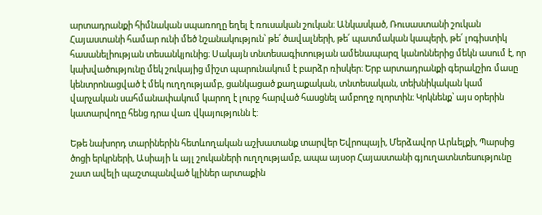արտադրանքի հիմնական սպառողը եղել է ռուսական շուկան։ Անկասկած, Ռուսաստանի շուկան Հայաստանի համար ունի մեծ նշանակություն՝ թե՛ ծավալների, թե՛ պատմական կապերի, թե՛ լոգիստիկ հասանելիության տեսանկյունից։ Սակայն տնտեսագիտության ամենապարզ կանոններից մեկն ասում է, որ կախվածությունը մեկ շուկայից միշտ պարունակում է բարձր ռիսկեր։ Երբ արտադրանքի գերակշիռ մասը կենտրոնացված է մեկ ուղղությամբ, ցանկացած քաղաքական, տնտեսական, տեխնիկական կամ վարչական սահմանափակում կարող է լուրջ հարված հասցնել ամբողջ ոլորտին։ Կրկնենք՝ այս օրերին կատարվողը հենց դրա վառ վկայությունն է:

Եթե նախորդ տարիներին հետևողական աշխատանք տարվեր Եվրոպայի, Մերձավոր Արևելքի, Պարսից ծոցի երկրների, Ասիայի և այլ շուկաների ուղղությամբ, ապա այսօր Հայաստանի գյուղատնտեսությունը շատ ավելի պաշտպանված կլիներ արտաքին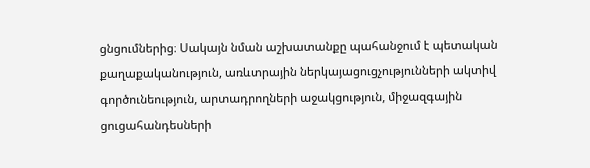ցնցումներից։ Սակայն նման աշխատանքը պահանջում է պետական քաղաքականություն, առևտրային ներկայացուցչությունների ակտիվ գործունեություն, արտադրողների աջակցություն, միջազգային ցուցահանդեսների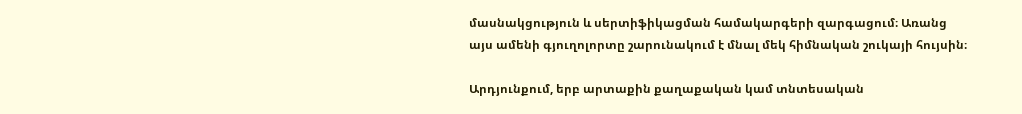մասնակցություն և սերտիֆիկացման համակարգերի զարգացում։ Առանց այս ամենի գյուղոլորտը շարունակում է մնալ մեկ հիմնական շուկայի հույսին։

Արդյունքում, երբ արտաքին քաղաքական կամ տնտեսական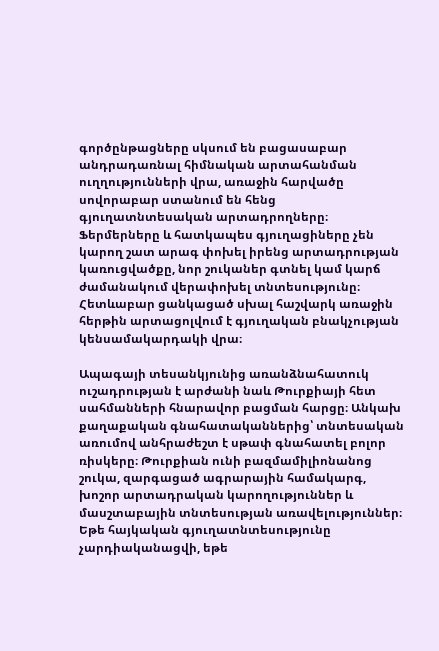գործընթացները սկսում են բացասաբար անդրադառնալ հիմնական արտահանման ուղղությունների վրա, առաջին հարվածը սովորաբար ստանում են հենց գյուղատնտեսական արտադրողները։ Ֆերմերները և հատկապես գյուղացիները չեն կարող շատ արագ փոխել իրենց արտադրության կառուցվածքը, նոր շուկաներ գտնել կամ կարճ ժամանակում վերափոխել տնտեսությունը։ Հետևաբար ցանկացած սխալ հաշվարկ առաջին հերթին արտացոլվում է գյուղական բնակչության կենսամակարդակի վրա։

Ապագայի տեսանկյունից առանձնահատուկ ուշադրության է արժանի նաև Թուրքիայի հետ սահմանների հնարավոր բացման հարցը։ Անկախ քաղաքական գնահատականներից՝ տնտեսական առումով անհրաժեշտ է սթափ գնահատել բոլոր ռիսկերը։ Թուրքիան ունի բազմամիլիոնանոց շուկա, զարգացած ագրարային համակարգ, խոշոր արտադրական կարողություններ և մասշտաբային տնտեսության առավելություններ։ Եթե հայկական գյուղատնտեսությունը չարդիականացվի, եթե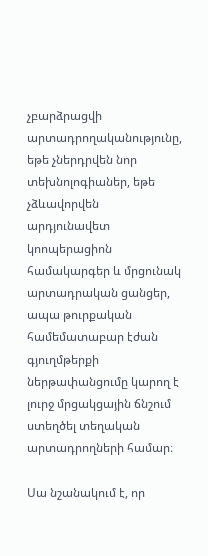չբարձրացվի արտադրողականությունը, եթե չներդրվեն նոր տեխնոլոգիաներ, եթե չձևավորվեն արդյունավետ կոոպերացիոն համակարգեր և մրցունակ արտադրական ցանցեր, ապա թուրքական համեմատաբար էժան գյուղմթերքի ներթափանցումը կարող է լուրջ մրցակցային ճնշում ստեղծել տեղական արտադրողների համար։

Սա նշանակում է, որ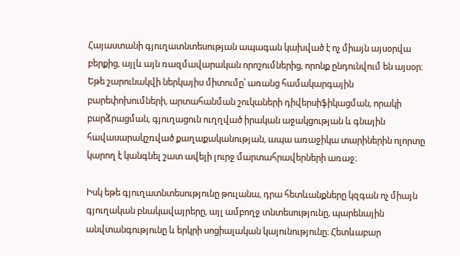Հայաստանի գյուղատնտեսության ապագան կախված է ոչ միայն այսօրվա բերքից, այլև այն ռազմավարական որոշումներից, որոնք ընդունվում են այսօր։ Եթե շարունակվի ներկայիս միտումը՝ առանց համակարգային բարեփոխումների, արտահանման շուկաների դիվերսիֆիկացման, որակի բարձրացման, գյուղացուն ուղղված իրական աջակցության և գնային հավասարակշռված քաղաքականության, ապա առաջիկա տարիներին ոլորտը կարող է կանգնել շատ ավելի լուրջ մարտահրավերների առաջ։

Իսկ եթե գյուղատնտեսությունը թուլանա, դրա հետևանքները կզգան ոչ միայն գյուղական բնակավայրերը, այլ ամբողջ տնտեսությունը, պարենային անվտանգությունը և երկրի սոցիալական կայունությունը։ Հետևաբար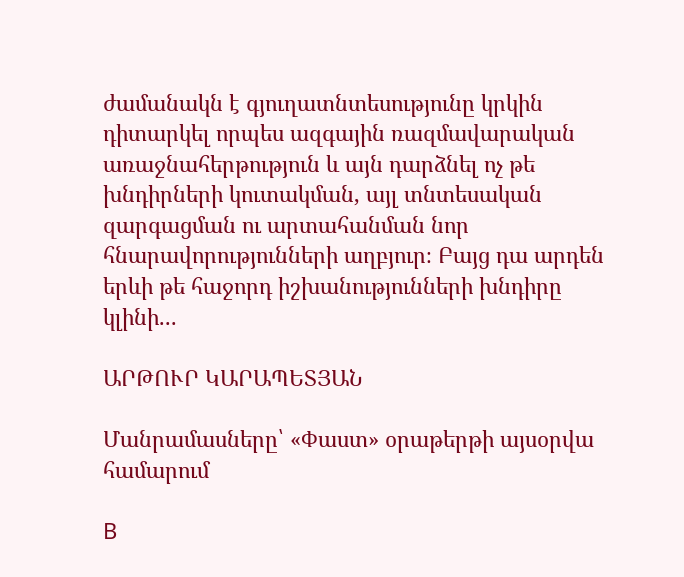ժամանակն է գյուղատնտեսությունը կրկին դիտարկել որպես ազգային ռազմավարական առաջնահերթություն և այն դարձնել ոչ թե խնդիրների կուտակման, այլ տնտեսական զարգացման ու արտահանման նոր հնարավորությունների աղբյուր։ Բայց դա արդեն երևի թե հաջորդ իշխանությունների խնդիրը կլինի...

ԱՐԹՈՒՐ ԿԱՐԱՊԵՏՅԱՆ

Մանրամասները՝ «Փաստ» օրաթերթի այսօրվա համարում

В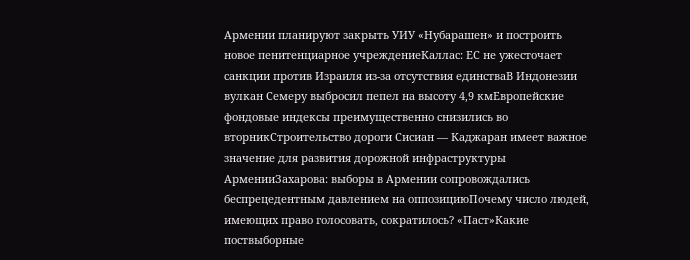Армении планируют закрыть УИУ «Нубарашен» и построить новое пенитенциарное учреждениеКаллас: ЕС не ужесточает санкции против Израиля из-за отсутствия единстваВ Индонезии вулкан Семеру выбросил пепел на высоту 4,9 кмЕвропейские фондовые индексы преимущественно снизились во вторникСтроительство дороги Сисиан — Каджаран имеет важное значение для развития дорожной инфраструктуры АрменииЗахарова: выборы в Армении сопровождались беспрецедентным давлением на оппозициюПочему число людей, имеющих право голосовать, сократилось? «Паст»Какие поствыборные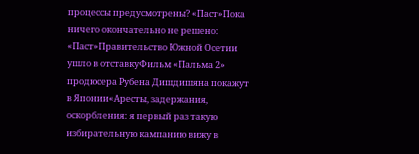процессы предусмотрены? «Паст»Пока ничего окончательно не решено: «Паст»Правительство Южной Осетии ушло в отставкуФильм «Пальма 2» продюсера Рубена Дишдишяна покажут в Японии«Аресты, задержания, оскорбления: я первый раз такую избирательную кампанию вижу в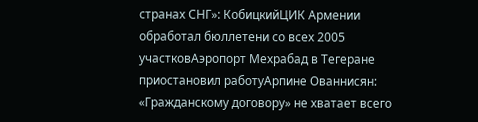странах СНГ»: КобицкийЦИК Армении обработал бюллетени со всех 2005 участковАэропорт Мехрабад в Тегеране приостановил работуАрпине Ованнисян: «Гражданскому договору» не хватает всего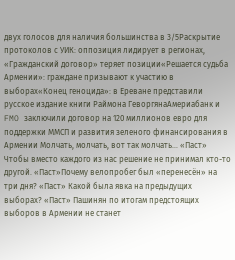двух голосов для наличия большинства в 3/5Раскрытие протоколов с УИК: оппозиция лидирует в регионах, «Гражданский договор» теряет позиции«Решается судьба Армении»: граждане призывают к участию в выборах«Конец геноцида»: в Ереване представили русское издание книги Раймона ГеворгянаАмериабанк и FMO заключили договор на 120 миллионов евро для поддержки ММСП и развития зеленого финансирования в Армении Молчать, молчать, вот так молчать… «Паст» Чтобы вместо каждого из нас решение не принимал кто-то другой. «Паст»Почему велопробег был «перенесён» на три дня? «Паст» Какой была явка на предыдущих выборах? «Паст» Пашинян по итогам предстоящих выборов в Армении не станет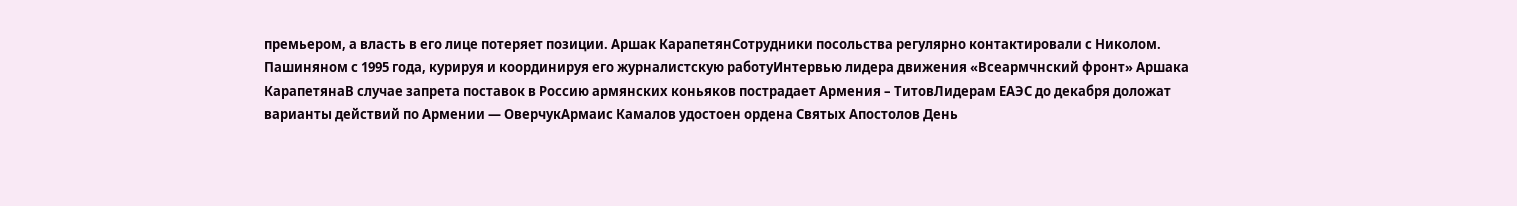премьером, а власть в его лице потеряет позиции. Аршак КарапетянСотрудники посольства регулярно контактировали с Николом. Пашиняном с 1995 года, курируя и координируя его журналистскую работуИнтервью лидера движения «Всеармчнский фронт» Аршака КарапетянаВ случае запрета поставок в Россию армянских коньяков пострадает Армения – ТитовЛидерам ЕАЭС до декабря доложат варианты действий по Армении — ОверчукАрмаис Камалов удостоен ордена Святых Апостолов День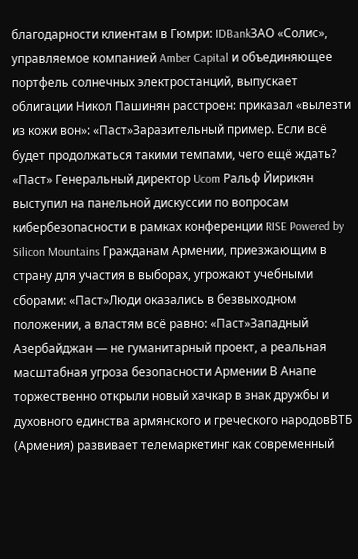благодарности клиентам в Гюмри: IDBankЗАО «Солис», управляемое компанией Amber Capital и объединяющее портфель солнечных электростанций, выпускает облигации Никол Пашинян расстроен: приказал «вылезти из кожи вон»: «Паст»Заразительный пример. Если всё будет продолжаться такими темпами, чего ещё ждать? «Паст» Генеральный директор Ucom Ральф Йирикян выступил на панельной дискуссии по вопросам кибербезопасности в рамках конференции RISE Powered by Silicon Mountains Гражданам Армении, приезжающим в страну для участия в выборах, угрожают учебными сборами: «Паст»Люди оказались в безвыходном положении, а властям всё равно: «Паст»Западный Азербайджан — не гуманитарный проект, а реальная масштабная угроза безопасности Армении В Анапе торжественно открыли новый хачкар в знак дружбы и духовного единства армянского и греческого народовВТБ (Армения) развивает телемаркетинг как современный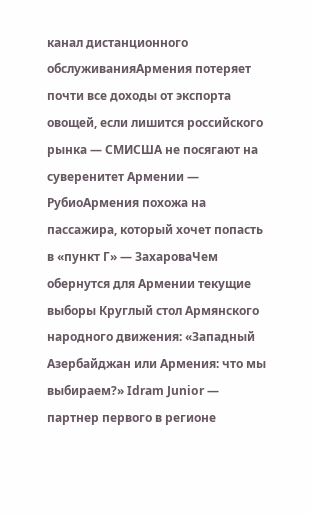канал дистанционного обслуживанияАрмения потеряет почти все доходы от экспорта овощей, если лишится российского рынка — СМИСША не посягают на суверенитет Армении — РубиоАрмения похожа на пассажира, который хочет попасть в «пункт Г» — ЗахароваЧем обернутся для Армении текущие выборы Круглый стол Армянского народного движения: «Западный Азербайджан или Армения: что мы выбираем?» Idram Junior — партнер первого в регионе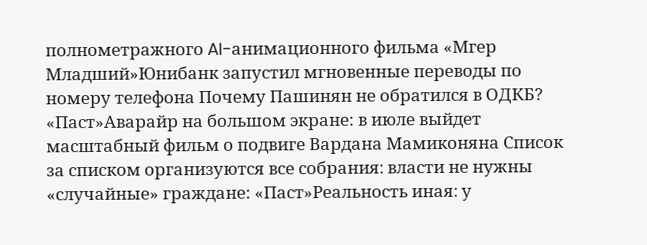полнометражного AI-анимационного фильма «Мгер Младший»Юнибанк запустил мгновенные переводы по номеру телефона Почему Пашинян не обратился в ОДКБ? «Паст»Аварайр на большом экране: в июле выйдет масштабный фильм о подвиге Вардана Мамиконяна Список за списком организуются все собрания։ власти не нужны «случайные» граждане: «Паст»Реальность иная։ у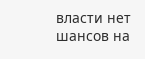власти нет шансов на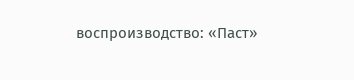воспроизводство: «Паст»